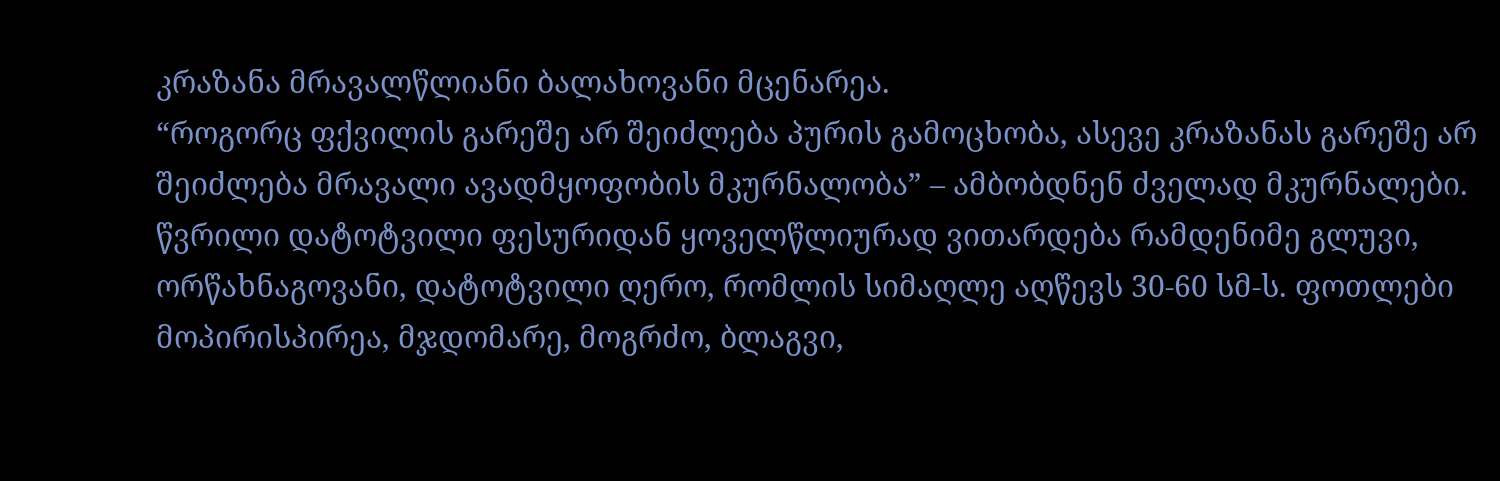კრაზანა მრავალწლიანი ბალახოვანი მცენარეა.
“როგორც ფქვილის გარეშე არ შეიძლება პურის გამოცხობა, ასევე კრაზანას გარეშე არ შეიძლება მრავალი ავადმყოფობის მკურნალობა” – ამბობდნენ ძველად მკურნალები.
წვრილი დატოტვილი ფესურიდან ყოველწლიურად ვითარდება რამდენიმე გლუვი, ორწახნაგოვანი, დატოტვილი ღერო, რომლის სიმაღლე აღწევს 30-60 სმ-ს. ფოთლები მოპირისპირეა, მჯდომარე, მოგრძო, ბლაგვი,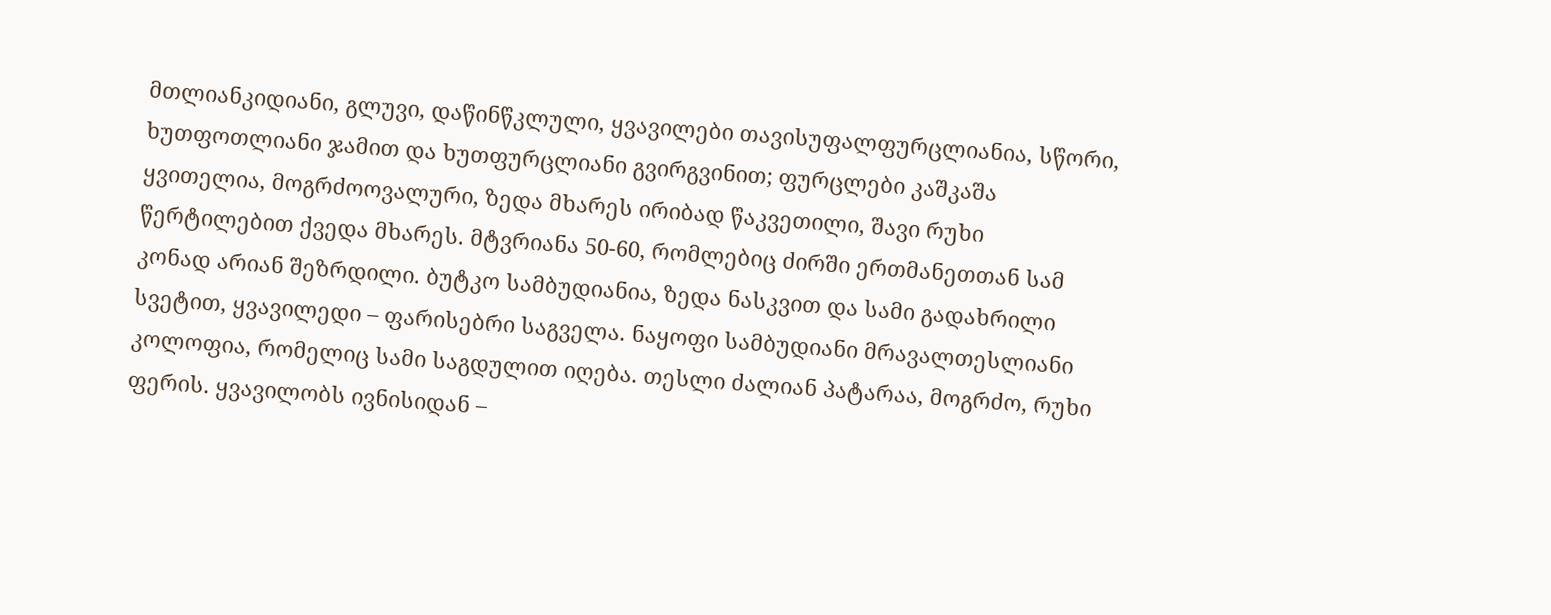მთლიანკიდიანი, გლუვი, დაწინწკლული, ყვავილები თავისუფალფურცლიანია, სწორი, ხუთფოთლიანი ჯამით და ხუთფურცლიანი გვირგვინით; ფურცლები კაშკაშა ყვითელია, მოგრძოოვალური, ზედა მხარეს ირიბად წაკვეთილი, შავი რუხი წერტილებით ქვედა მხარეს. მტვრიანა 50-60, რომლებიც ძირში ერთმანეთთან სამ კონად არიან შეზრდილი. ბუტკო სამბუდიანია, ზედა ნასკვით და სამი გადახრილი სვეტით, ყვავილედი – ფარისებრი საგველა. ნაყოფი სამბუდიანი მრავალთესლიანი კოლოფია, რომელიც სამი საგდულით იღება. თესლი ძალიან პატარაა, მოგრძო, რუხი ფერის. ყვავილობს ივნისიდან –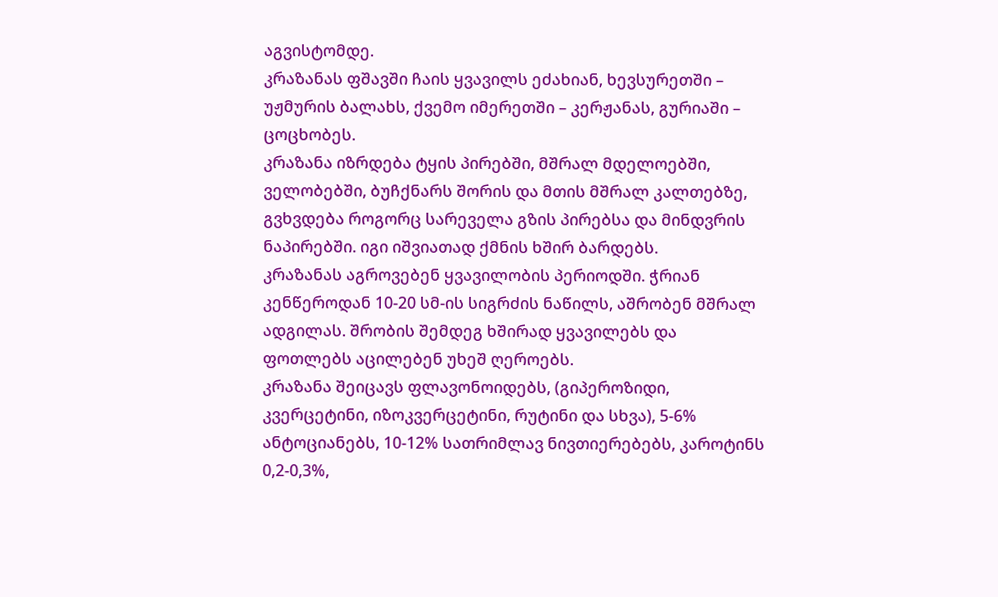აგვისტომდე.
კრაზანას ფშავში ჩაის ყვავილს ეძახიან, ხევსურეთში – უჟმურის ბალახს, ქვემო იმერეთში – კერჟანას, გურიაში – ცოცხობეს.
კრაზანა იზრდება ტყის პირებში, მშრალ მდელოებში, ველობებში, ბუჩქნარს შორის და მთის მშრალ კალთებზე, გვხვდება როგორც სარეველა გზის პირებსა და მინდვრის ნაპირებში. იგი იშვიათად ქმნის ხშირ ბარდებს.
კრაზანას აგროვებენ ყვავილობის პერიოდში. ჭრიან კენწეროდან 10-20 სმ-ის სიგრძის ნაწილს, აშრობენ მშრალ ადგილას. შრობის შემდეგ ხშირად ყვავილებს და ფოთლებს აცილებენ უხეშ ღეროებს.
კრაზანა შეიცავს ფლავონოიდებს, (გიპეროზიდი, კვერცეტინი, იზოკვერცეტინი, რუტინი და სხვა), 5-6% ანტოციანებს, 10-12% სათრიმლავ ნივთიერებებს, კაროტინს 0,2-0,3%,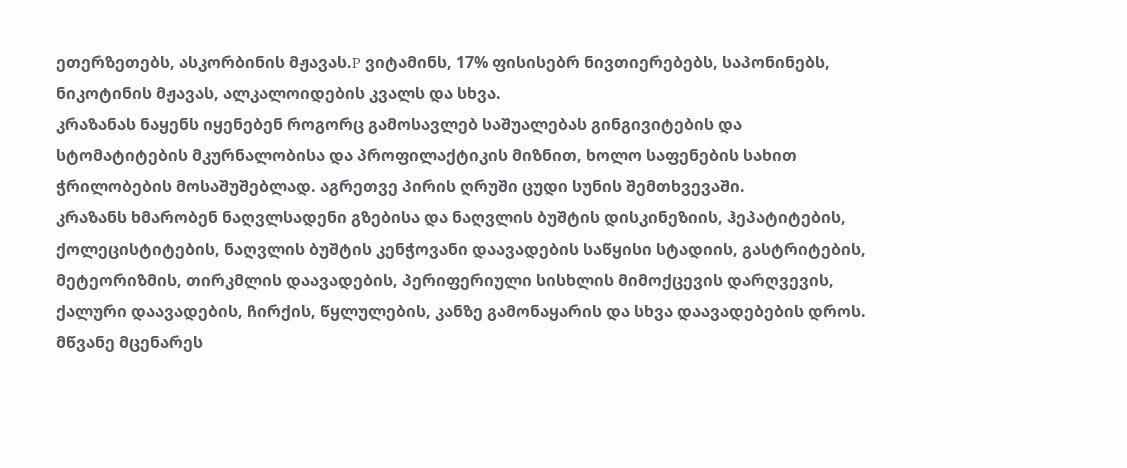ეთერზეთებს, ასკორბინის მჟავას.P ვიტამინს, 17% ფისისებრ ნივთიერებებს, საპონინებს, ნიკოტინის მჟავას, ალკალოიდების კვალს და სხვა.
კრაზანას ნაყენს იყენებენ როგორც გამოსავლებ საშუალებას გინგივიტების და სტომატიტების მკურნალობისა და პროფილაქტიკის მიზნით, ხოლო საფენების სახით ჭრილობების მოსაშუშებლად. აგრეთვე პირის ღრუში ცუდი სუნის შემთხვევაში.
კრაზანს ხმარობენ ნაღვლსადენი გზებისა და ნაღვლის ბუშტის დისკინეზიის, ჰეპატიტების, ქოლეცისტიტების, ნაღვლის ბუშტის კენჭოვანი დაავადების საწყისი სტადიის, გასტრიტების, მეტეორიზმის, თირკმლის დაავადების, პერიფერიული სისხლის მიმოქცევის დარღვევის, ქალური დაავადების, ჩირქის, წყლულების, კანზე გამონაყარის და სხვა დაავადებების დროს. მწვანე მცენარეს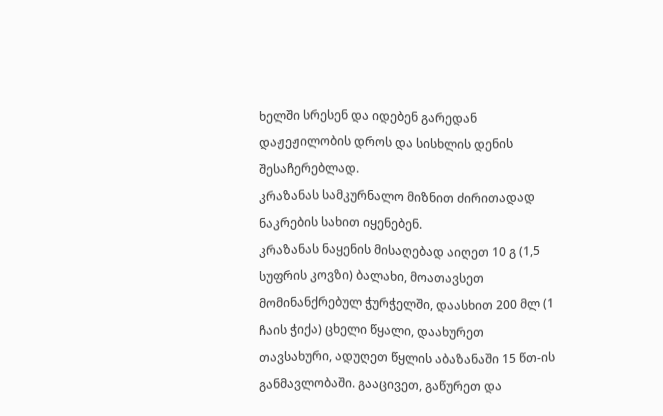ხელში სრესენ და იდებენ გარედან დაჟეჟილობის დროს და სისხლის დენის შესაჩერებლად.
კრაზანას სამკურნალო მიზნით ძირითადად ნაკრების სახით იყენებენ.
კრაზანას ნაყენის მისაღებად აიღეთ 10 გ (1,5 სუფრის კოვზი) ბალახი, მოათავსეთ მომინანქრებულ ჭურჭელში, დაასხით 200 მლ (1 ჩაის ჭიქა) ცხელი წყალი, დაახურეთ თავსახური, ადუღეთ წყლის აბაზანაში 15 წთ-ის განმავლობაში. გააცივეთ, გაწურეთ და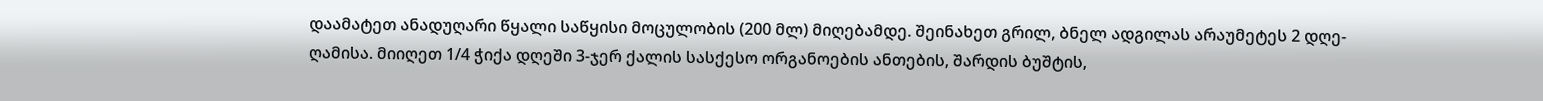დაამატეთ ანადუღარი წყალი საწყისი მოცულობის (200 მლ) მიღებამდე. შეინახეთ გრილ, ბნელ ადგილას არაუმეტეს 2 დღე-ღამისა. მიიღეთ 1/4 ჭიქა დღეში 3-ჯერ ქალის სასქესო ორგანოების ანთების, შარდის ბუშტის,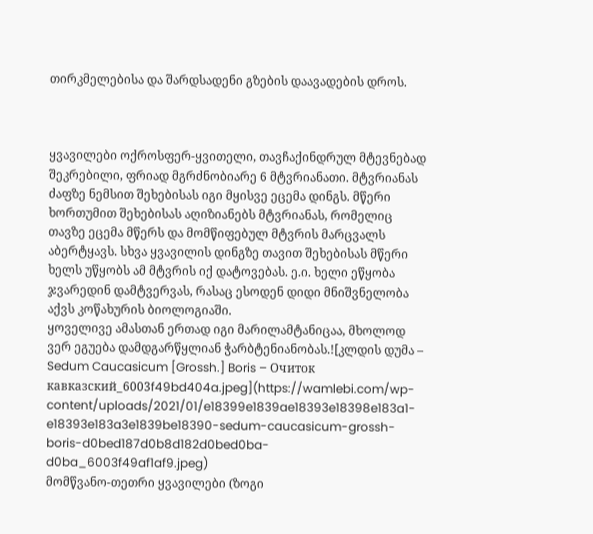თირკმელებისა და შარდსადენი გზების დაავადების დროს.



ყვავილები ოქროსფერ-ყვითელი, თავჩაქინდრულ მტევნებად შეკრებილი, ფრიად მგრძნობიარე 6 მტვრიანათი. მტვრიანას ძაფზე ნემსით შეხებისას იგი მყისვე ეცემა დინგს. მწერი ხორთუმით შეხებისას აღიზიანებს მტვრიანას, რომელიც თავზე ეცემა მწერს და მომწიფებულ მტვრის მარცვალს აბერტყავს. სხვა ყვავილის დინგზე თავით შეხებისას მწერი ხელს უწყობს ამ მტვრის იქ დატოვებას. ე.ი. ხელი ეწყობა ჯვარედინ დამტვერვას, რასაც ესოდენ დიდი მნიშვნელობა აქვს კოწახურის ბიოლოგიაში.
ყოველივე ამასთან ერთად იგი მარილამტანიცაა, მხოლოდ ვერ ეგუება დამდგარწყლიან ჭარბტენიანობას.![კლდის დუმა – Sedum Caucasicum [Grossh.] Boris – Очиток кавказский_6003f49bd404a.jpeg](https://wamlebi.com/wp-content/uploads/2021/01/e18399e1839ae18393e18398e183a1-e18393e183a3e1839be18390-sedum-caucasicum-grossh-boris-d0bed187d0b8d182d0bed0ba-d0ba_6003f49af1af9.jpeg)
მომწვანო-თეთრი ყვავილები (ზოგი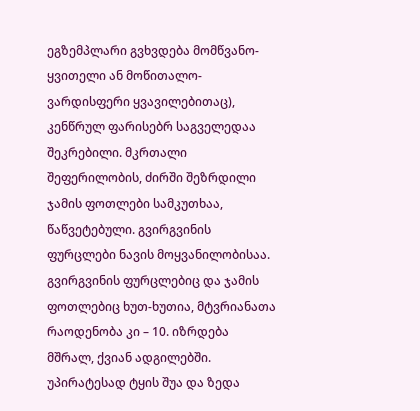ეგზემპლარი გვხვდება მომწვანო-ყვითელი ან მოწითალო-ვარდისფერი ყვავილებითაც), კენწრულ ფარისებრ საგველედაა შეკრებილი. მკრთალი შეფერილობის, ძირში შეზრდილი ჯამის ფოთლები სამკუთხაა, წაწვეტებული. გვირგვინის ფურცლები ნავის მოყვანილობისაა. გვირგვინის ფურცლებიც და ჯამის ფოთლებიც ხუთ-ხუთია, მტვრიანათა რაოდენობა კი – 10. იზრდება მშრალ, ქვიან ადგილებში. უპირატესად ტყის შუა და ზედა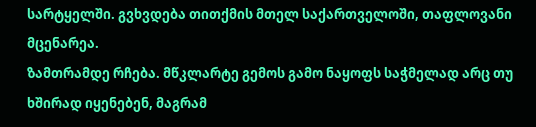სარტყელში. გვხვდება თითქმის მთელ საქართველოში, თაფლოვანი მცენარეა.
ზამთრამდე რჩება. მწკლარტე გემოს გამო ნაყოფს საჭმელად არც თუ ხშირად იყენებენ, მაგრამ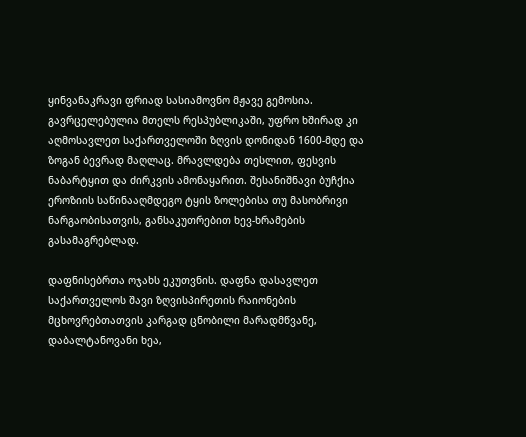ყინვანაკრავი ფრიად სასიამოვნო მჟავე გემოსია. გავრცელებულია მთელს რესპუბლიკაში, უფრო ხშირად კი აღმოსავლეთ საქართველოში ზღვის დონიდან 1600-მდე და ზოგან ბევრად მაღლაც. მრავლდება თესლით, ფესვის ნაბარტყით და ძირკვის ამონაყარით. შესანიშნავი ბუჩქია ეროზიის საწინააღმდეგო ტყის ზოლებისა თუ მასობრივი ნარგაობისათვის, განსაკუთრებით ხევ-ხრამების გასამაგრებლად.

დაფნისებრთა ოჯახს ეკუთვნის. დაფნა დასავლეთ საქართველოს შავი ზღვისპირეთის რაიონების მცხოვრებთათვის კარგად ცნობილი მარადმწვანე, დაბალტანოვანი ხეა,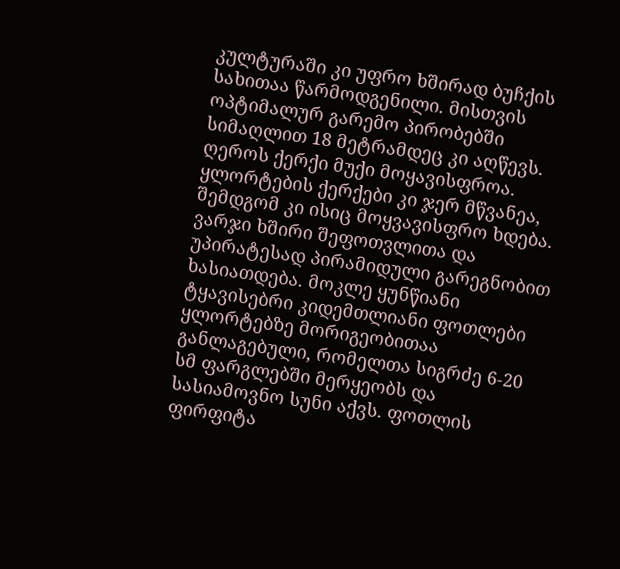კულტურაში კი უფრო ხშირად ბუჩქის სახითაა წარმოდგენილი. მისთვის ოპტიმალურ გარემო პირობებში სიმაღლით 18 მეტრამდეც კი აღწევს. ღეროს ქერქი მუქი მოყავისფროა. ყლორტების ქერქები კი ჯერ მწვანეა, შემდგომ კი ისიც მოყვავისფრო ხდება. ვარჯი ხშირი შეფოთვლითა და უპირატესად პირამიდული გარეგნობით ხასიათდება. მოკლე ყუნწიანი ტყავისებრი კიდემთლიანი ფოთლები ყლორტებზე მორიგეობითაა განლაგებული, რომელთა სიგრძე 6-20 სმ ფარგლებში მერყეობს და სასიამოვნო სუნი აქვს. ფოთლის ფირფიტა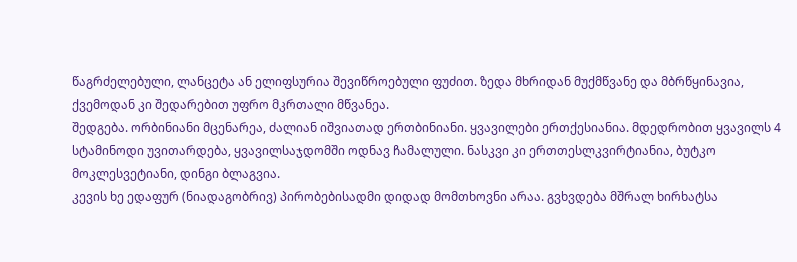წაგრძელებული, ლანცეტა ან ელიფსურია შევიწროებული ფუძით. ზედა მხრიდან მუქმწვანე და მბრწყინავია, ქვემოდან კი შედარებით უფრო მკრთალი მწვანეა.
შედგება. ორბინიანი მცენარეა, ძალიან იშვიათად ერთბინიანი. ყვავილები ერთქესიანია. მდედრობით ყვავილს 4 სტამინოდი უვითარდება, ყვავილსაჯდომში ოდნავ ჩამალული. ნასკვი კი ერთთესლკვირტიანია, ბუტკო მოკლესვეტიანი, დინგი ბლაგვია.
კევის ხე ედაფურ (ნიადაგობრივ) პირობებისადმი დიდად მომთხოვნი არაა. გვხვდება მშრალ ხირხატსა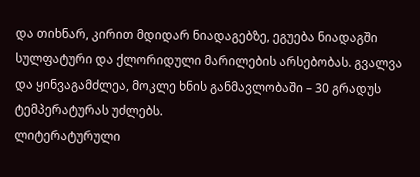და თიხნარ, კირით მდიდარ ნიადაგებზე, ეგუება ნიადაგში სულფატური და ქლორიდული მარილების არსებობას. გვალვა და ყინვაგამძლეა, მოკლე ხნის განმავლობაში – 30 გრადუს ტემპერატურას უძლებს.
ლიტერატურული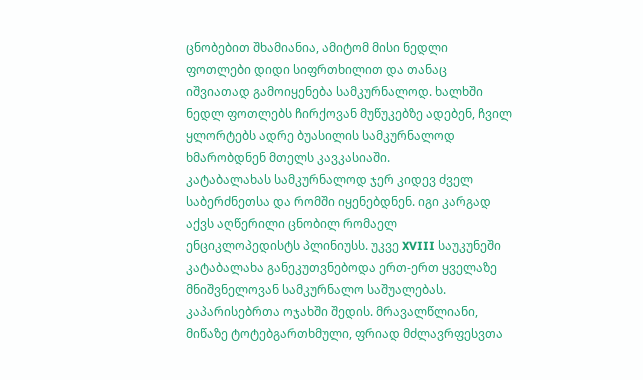ცნობებით შხამიანია, ამიტომ მისი ნედლი ფოთლები დიდი სიფრთხილით და თანაც იშვიათად გამოიყენება სამკურნალოდ. ხალხში ნედლ ფოთლებს ჩირქოვან მუწუკებზე ადებენ, ჩვილ ყლორტებს ადრე ბუასილის სამკურნალოდ ხმარობდნენ მთელს კავკასიაში.
კატაბალახას სამკურნალოდ ჯერ კიდევ ძველ საბერძნეთსა და რომში იყენებდნენ. იგი კარგად აქვს აღწერილი ცნობილ რომაელ ენციკლოპედისტს პლინიუსს. უკვე XVIII საუკუნეში კატაბალახა განეკუთვნებოდა ერთ-ერთ ყველაზე მნიშვნელოვან სამკურნალო საშუალებას.
კაპარისებრთა ოჯახში შედის. მრავალწლიანი, მიწაზე ტოტებგართხმული, ფრიად მძლავრფესვთა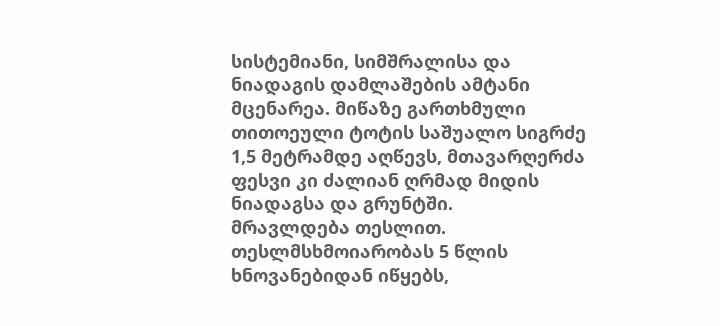სისტემიანი, სიმშრალისა და ნიადაგის დამლაშების ამტანი მცენარეა. მიწაზე გართხმული თითოეული ტოტის საშუალო სიგრძე 1,5 მეტრამდე აღწევს, მთავარღერძა ფესვი კი ძალიან ღრმად მიდის ნიადაგსა და გრუნტში.
მრავლდება თესლით. თესლმსხმოიარობას 5 წლის ხნოვანებიდან იწყებს,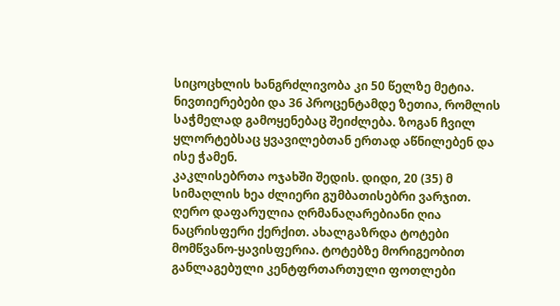სიცოცხლის ხანგრძლივობა კი 50 წელზე მეტია.
ნივთიერებები და 36 პროცენტამდე ზეთია, რომლის საჭმელად გამოყენებაც შეიძლება. ზოგან ჩვილ ყლორტებსაც ყვავილებთან ერთად აწნილებენ და ისე ჭამენ.
კაკლისებრთა ოჯახში შედის. დიდი, 20 (35) მ სიმაღლის ხეა ძლიერი გუმბათისებრი ვარჯით. ღერო დაფარულია ღრმანაღარებიანი ღია ნაცრისფერი ქერქით. ახალგაზრდა ტოტები მომწვანო-ყავისფერია. ტოტებზე მორიგეობით განლაგებული კენტფრთართული ფოთლები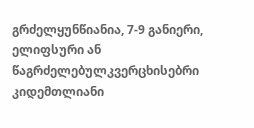გრძელყუნწიანია, 7-9 განიერი, ელიფსური ან წაგრძელებულკვერცხისებრი კიდემთლიანი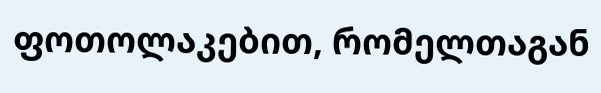ფოთოლაკებით, რომელთაგან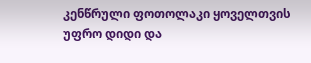კენწრული ფოთოლაკი ყოველთვის უფრო დიდი და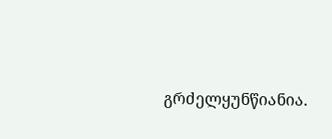გრძელყუნწიანია.